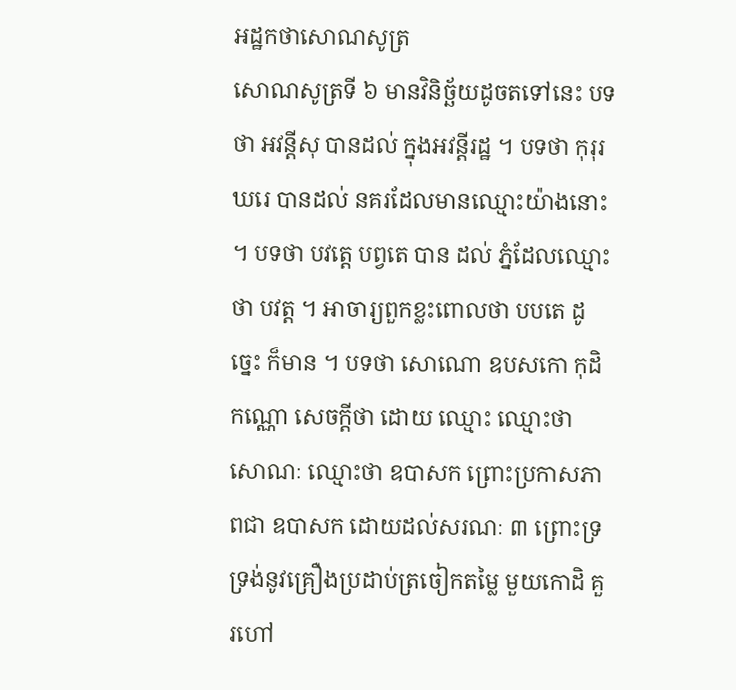អដ្ឋកថាសោណសូត្រ
សោណសូត្រទី ៦ មានវិនិច្ឆ័យដូចតទៅនេះ បទថា អវន្តីសុ បានដល់ ក្នុងអវន្តីរដ្ឋ ។ បទថា កុរុរឃរេ បានដល់ នគរដែលមានឈ្មោះយ៉ាងនោះ ។ បទថា បវត្តេ បព្វតេ បាន ដល់ ភ្នំដែលឈ្មោះថា បវត្ត ។ អាចារ្យពួកខ្លះពោលថា បបតេ ដូច្នេះ ក៏មាន ។ បទថា សោណោ ឧបសកោ កុដិកណ្ណោ សេចក្តីថា ដោយ ឈ្មោះ ឈ្មោះថា សោណៈ ឈ្មោះថា ឧបាសក ព្រោះប្រកាសភាពជា ឧបាសក ដោយដល់សរណៈ ៣ ព្រោះទ្រទ្រង់នូវគ្រឿងប្រដាប់ត្រចៀកតម្លៃ មួយកោដិ គួរហៅ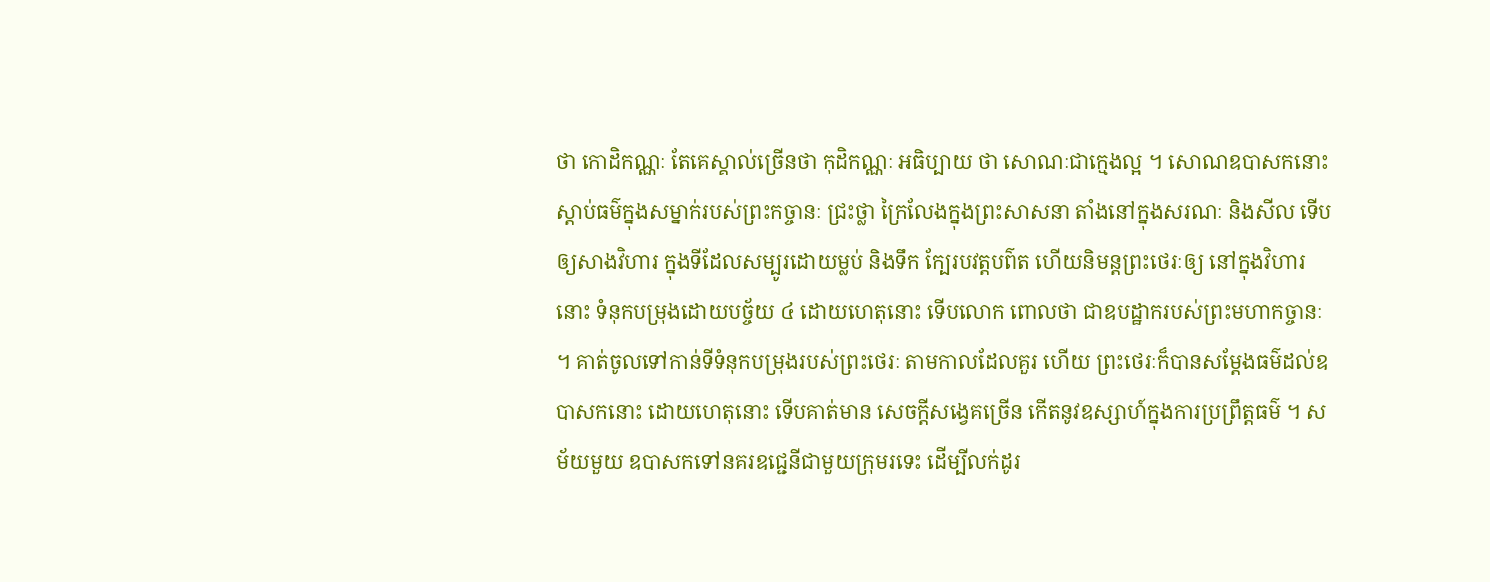ថា កោដិកណ្ណៈ តែគេស្គាល់ច្រើនថា កុដិកណ្ណៈ អធិប្បាយ ថា សោណៈជាក្មេងល្អ ។ សោណឧបាសកនោះ ស្តាប់ធម៌ក្នុងសម្នាក់របស់ព្រះកច្ចានៈ ជ្រះថ្លា ក្រៃលែងក្នុងព្រះសាសនា តាំងនៅក្នុងសរណៈ និងសីល ទើបឲ្យសាងវិហារ ក្នុងទីដែលសម្បូរដោយម្លប់ និងទឹក ក្បែរបវត្តបព៌ត ហើយនិមន្តព្រះថេរៈឲ្យ នៅក្នុងវិហារនោះ ទំនុកបម្រុងដោយបច្ច័យ ៤ ដោយហេតុនោះ ទើបលោក ពោលថា ជាឧបដ្ឋាករបស់ព្រះមហាកច្ចានៈ ។ គាត់ចូលទៅកាន់ទីទំនុកបម្រុងរបស់ព្រះថេរៈ តាមកាលដែលគួរ ហើយ ព្រះថេរៈក៏បានសម្តែងធម៌ដល់ឧបាសកនោះ ដោយហេតុនោះ ទើបគាត់មាន សេចក្តីសង្វេគច្រើន កើតនូវឧស្សាហ៍ក្នុងការប្រព្រឹត្តធម៌ ។ សម័យមួយ ឧបាសកទៅនគរឧជ្ជេនីជាមួយក្រុមរទេះ ដើម្បីលក់ដូរ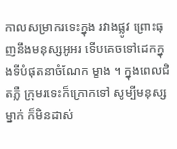កាលសម្រាករទេះក្នុង រវាងផ្លូវ ព្រោះធុញនឹងមនុស្សអូអរ ទើបគេចទៅដេកក្នុងទីបំផុតនាចំណែក ម្ខាង ។ ក្នុងពេលជិតភ្លឺ ក្រុមរទេះក៏ក្រោកទៅ សូម្បីមនុស្សម្នាក់ ក៏មិនដាស់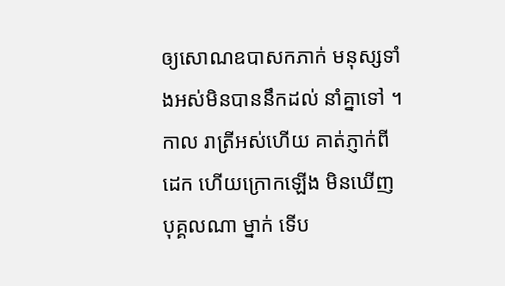ឲ្យសោណឧបាសកភាក់ មនុស្សទាំងអស់មិនបាននឹកដល់ នាំគ្នាទៅ ។ កាល រាត្រីអស់ហើយ គាត់ភ្ញាក់ពីដេក ហើយក្រោកឡើង មិនឃើញបុគ្គលណា ម្នាក់ ទើប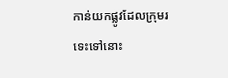កាន់យកផ្លូវដែលក្រុមរទេះទៅនោះ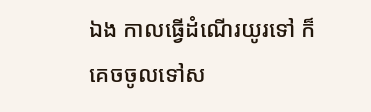ឯង កាលធ្វើដំណើរយូរទៅ ក៏ គេចចូលទៅស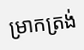ម្រាកត្រង់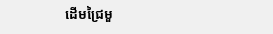ដើមជ្រៃមួ